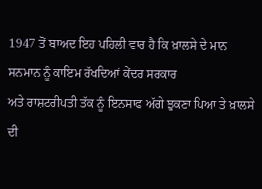1947 ਤੋਂ ਬਾਅਦ ਇਹ ਪਹਿਲੀ ਵਾਰ ਹੈ ਕਿ ਖ਼ਾਲਸੇ ਦੇ ਮਾਨ ਸਨਮਾਨ ਨੂੰ ਕਾਇਮ ਰੱਖਦਿਆਂ ਕੇਂਦਰ ਸਰਕਾਰ
ਅਤੇ ਰਾਸ਼ਟਰੀਪਤੀ ਤੱਕ ਨੂੰ ਇਨਸਾਫ ਅੱਗੇ ਝੁਕਣਾ ਪਿਆ ਤੇ ਖ਼ਾਲਸੇ ਦੀ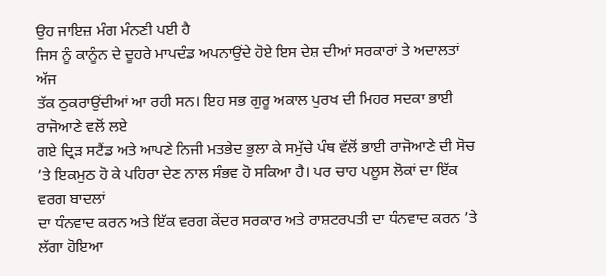ਉਹ ਜਾਇਜ਼ ਮੰਗ ਮੰਨਣੀ ਪਈ ਹੈ
ਜਿਸ ਨੂੰ ਕਾਨੂੰਨ ਦੇ ਦੂਹਰੇ ਮਾਪਦੰਡ ਅਪਨਾਉਂਦੇ ਹੋਏ ਇਸ ਦੇਸ਼ ਦੀਆਂ ਸਰਕਾਰਾਂ ਤੇ ਅਦਾਲਤਾਂ ਅੱਜ
ਤੱਕ ਠੁਕਰਾਉਂਦੀਆਂ ਆ ਰਹੀ ਸਨ। ਇਹ ਸਭ ਗੁਰੂ ਅਕਾਲ ਪੁਰਖ ਦੀ ਮਿਹਰ ਸਦਕਾ ਭਾਈ ਰਾਜੋਆਣੇ ਵਲੋਂ ਲਏ
ਗਏ ਦ੍ਰਿੜ ਸਟੈਂਡ ਅਤੇ ਆਪਣੇ ਨਿਜੀ ਮਤਭੇਦ ਭੁਲਾ ਕੇ ਸਮੁੱਚੇ ਪੰਥ ਵੱਲੋਂ ਭਾਈ ਰਾਜੋਆਣੇ ਦੀ ਸੋਚ
’ਤੇ ਇਕਮੁਠ ਹੋ ਕੇ ਪਹਿਰਾ ਦੇਣ ਨਾਲ ਸੰਭਵ ਹੋ ਸਕਿਆ ਹੈ। ਪਰ ਚਾਹ ਪਲੂਸ ਲੋਕਾਂ ਦਾ ਇੱਕ ਵਰਗ ਬਾਦਲਾਂ
ਦਾ ਧੰਨਵਾਦ ਕਰਨ ਅਤੇ ਇੱਕ ਵਰਗ ਕੇਂਦਰ ਸਰਕਾਰ ਅਤੇ ਰਾਸ਼ਟਰਪਤੀ ਦਾ ਧੰਨਵਾਦ ਕਰਨ ’ਤੇ ਲੱਗਾ ਹੋਇਆ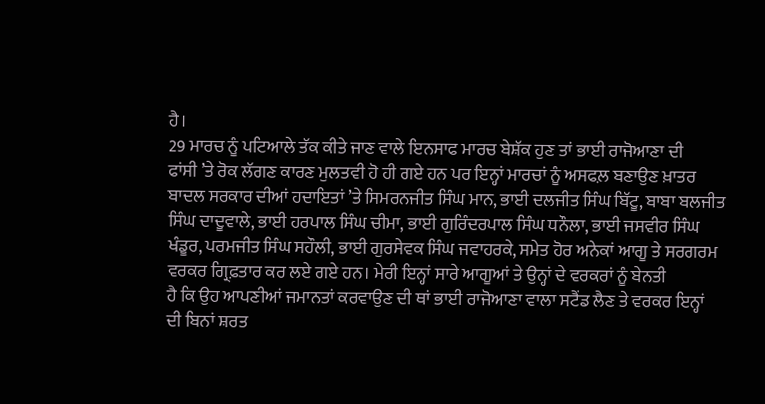ਹੈ।
29 ਮਾਰਚ ਨੂੰ ਪਟਿਆਲੇ ਤੱਕ ਕੀਤੇ ਜਾਣ ਵਾਲੇ ਇਨਸਾਫ ਮਾਰਚ ਬੇਸ਼ੱਕ ਹੁਣ ਤਾਂ ਭਾਈ ਰਾਜੋਆਣਾ ਦੀ
ਫਾਂਸੀ ’ਤੇ ਰੋਕ ਲੱਗਣ ਕਾਰਣ ਮੁਲਤਵੀ ਹੋ ਹੀ ਗਏ ਹਨ ਪਰ ਇਨ੍ਹਾਂ ਮਾਰਚਾਂ ਨੂੰ ਅਸਫਲ਼ ਬਣਾਉਣ ਖ਼ਾਤਰ
ਬਾਦਲ ਸਰਕਾਰ ਦੀਆਂ ਹਦਾਇਤਾਂ ’ਤੇ ਸਿਮਰਨਜੀਤ ਸਿੰਘ ਮਾਨ, ਭਾਈ ਦਲਜੀਤ ਸਿੰਘ ਬਿੱਟੂ, ਬਾਬਾ ਬਲਜੀਤ
ਸਿੰਘ ਦਾਦੂਵਾਲੇ, ਭਾਈ ਹਰਪਾਲ ਸਿੰਘ ਚੀਮਾ, ਭਾਈ ਗੁਰਿੰਦਰਪਾਲ ਸਿੰਘ ਧਨੌਲਾ, ਭਾਈ ਜਸਵੀਰ ਸਿੰਘ
ਖੰਡੂਰ, ਪਰਮਜੀਤ ਸਿੰਘ ਸਹੌਲੀ, ਭਾਈ ਗੁਰਸੇਵਕ ਸਿੰਘ ਜਵਾਹਰਕੇ, ਸਮੇਤ ਹੋਰ ਅਨੇਕਾਂ ਆਗੂ ਤੇ ਸਰਗਰਮ
ਵਰਕਰ ਗ੍ਰਿਫ਼ਤਾਰ ਕਰ ਲਏ ਗਏ ਹਨ। ਮੇਰੀ ਇਨ੍ਹਾਂ ਸਾਰੇ ਆਗੂਆਂ ਤੇ ਉਨ੍ਹਾਂ ਦੇ ਵਰਕਰਾਂ ਨੂੰ ਬੇਨਤੀ
ਹੈ ਕਿ ਉਹ ਆਪਣੀਆਂ ਜਮਾਨਤਾਂ ਕਰਵਾਉਣ ਦੀ ਥਾਂ ਭਾਈ ਰਾਜੋਆਣਾ ਵਾਲਾ ਸਟੈਂਡ ਲੈਣ ਤੇ ਵਰਕਰ ਇਨ੍ਹਾਂ
ਦੀ ਬਿਨਾਂ ਸ਼ਰਤ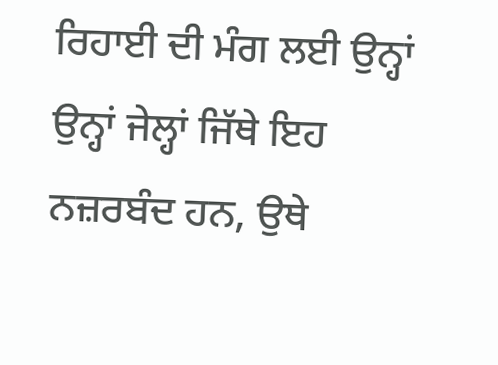ਰਿਹਾਈ ਦੀ ਮੰਗ ਲਈ ਉਨ੍ਹਾਂ ਉਨ੍ਹਾਂ ਜੇਲ੍ਹਾਂ ਜਿੱਥੇ ਇਹ ਨਜ਼ਰਬੰਦ ਹਨ, ਉਥੇ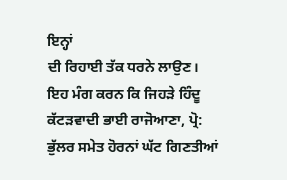ਇਨ੍ਹਾਂ
ਦੀ ਰਿਹਾਈ ਤੱਕ ਧਰਨੇ ਲਾਉਣ।
ਇਹ ਮੰਗ ਕਰਨ ਕਿ ਜਿਹੜੇ ਹਿੰਦੂ ਕੱਟੜਵਾਦੀ ਭਾਈ ਰਾਜੋਆਣਾ, ਪ੍ਰੋ:
ਭੁੱਲਰ ਸਮੇਤ ਹੋਰਨਾਂ ਘੱਟ ਗਿਣਤੀਆਂ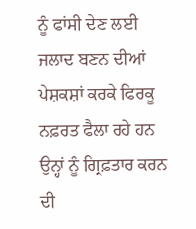ਨੂੰ ਫਾਂਸੀ ਦੇਣ ਲਈ ਜਲਾਦ ਬਣਨ ਦੀਆਂ ਪੇਸ਼ਕਸ਼ਾਂ ਕਰਕੇ ਫਿਰਕੂ
ਨਫ਼ਰਤ ਫੈਲਾ ਰਹੇ ਹਨ ਉਨ੍ਹਾਂ ਨੂੰ ਗ੍ਰਿਫ਼ਤਾਰ ਕਰਨ ਦੀ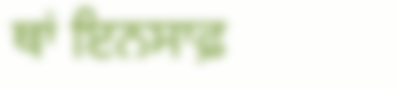ਥਾਂ ਇਨਸਾਫ਼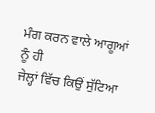ਮੰਗ ਕਰਨ ਵਾਲੇ ਆਗੂਆਂ ਨੂੰ ਹੀ
ਜੇਲ੍ਹਾਂ ਵਿੱਚ ਕਿਉਂ ਸੁੱਟਿਆ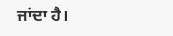ਜਾਂਦਾ ਹੈ।